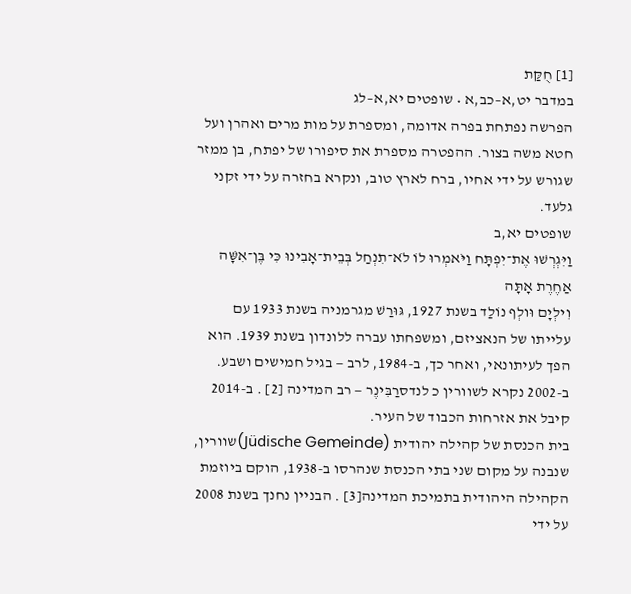[1] חֻקַּת
במדבר יט,א–כב,א • שופטים יא,א–לג
הפרשה נפתחת בפרה אדומה, ומספרת על מות מרים ואהרן ועל חטא משה בצור. ההפטרה מספרת את סיפורו של יפתח, בן ממזר שגורש על ידי אחיו, ברח לארץ טוב, ונקרא בחזרה על ידי זקני גלעד.
שופטים יא,ב
וַיִּגְרְשׁוּ אֶת־יִפְתָּח וַיֹּאמְרוּ לוֹ לֹא־תִנְחַל בְּבֵית־אָבִינוּ כִּי בֶּן־אִשָּׁה אַחֶרֶת אָתָּה
וִילְיָם וּולְף נוֹלַד בשנת 1927, גּוּרַשׁ מגרמניה בשנת 1933 עם עלייתו של הנאציזם, ומשפחתו עברה ללונדון בשנת 1939. הוא הפך לעיתונאי, ואחר כך, ב-1984, לרב — בגיל חמישים ושבע. ב-2002 נקרא לשוורין כ לנדסרַבִּינֶר — רב המדינה [2] . ב-2014 קיבל את אזרחות הכבוד של העיר.
בית הכנסת של קהילה יהודית (Jüdische Gemeinde)שוורין, שנבנה על מקום שני בתי הכנסת שנהרסו ב-1938, הוקם ביוזמת הקהילה היהודית בתמיכת המדינה[3] . הבניין נחנך בשנת 2008 על ידי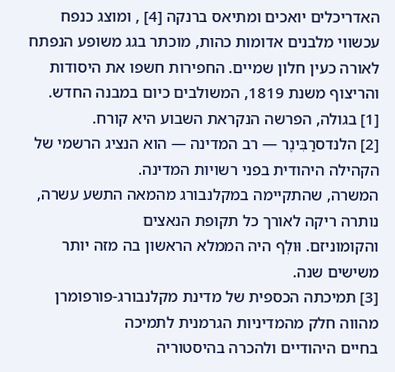האדריכלים יואכים ומתיאס ברנקה [4] , ומוצג כנפח עכשווי מלבנים אדומות כהות, מוכתר בגג משופע הנפתח לאורה כעין חלון שמיים. החפירות חשפו את היסודות והריצוף משנת 1819, המשולבים כיום במבנה החדש.
[1] בגולה, הפרשה הנקראת השבוע היא קורח.
[2] הלנדסרַבִּינֶר — רב המדינה — הוא הנציג הרשמי של הקהילה היהודית בפני רשויות המדינה.
המשרה, שהתקיימה במקלנבורג מהמאה התשע עשרה, נותרה ריקה לאורך כל תקופת הנאצים
והקומוניזם. וּולְף היה הממלא הראשון בה מזה יותר משישים שנה.
[3] תמיכתה הכספית של מדינת מקלנבורג-פורפומרן מהווה חלק מהמדיניות הגרמנית לתמיכה
בחיים היהודיים ולהכרה בהיסטוריה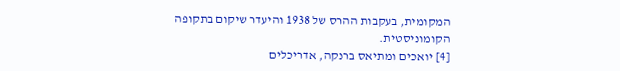המקומית, בעקבות ההרס של 1938 והיעדר שיקום בתקופה
הקומוניסטית.
[4] יואכים ומתיאס ברנקה, אדריכלים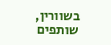בשוורין, שותפים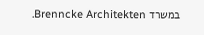במשרד Brenncke Architekten.